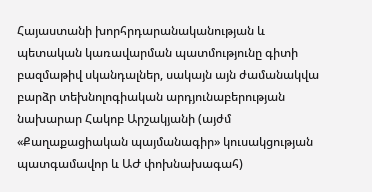Հայաստանի խորհրդարանականության և պետական կառավարման պատմությունը գիտի բազմաթիվ սկանդալներ, սակայն այն ժամանակվա բարձր տեխնոլոգիական արդյունաբերության նախարար Հակոբ Արշակյանի (այժմ «Քաղաքացիական պայմանագիր» կուսակցության պատգամավոր և ԱԺ փոխնախագահ)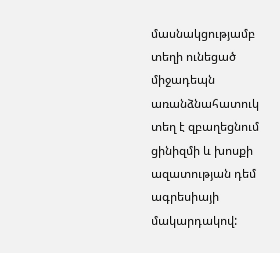մասնակցությամբ տեղի ունեցած միջադեպն առանձնահատուկ տեղ է զբաղեցնում ցինիզմի և խոսքի ազատության դեմ ագրեսիայի մակարդակով: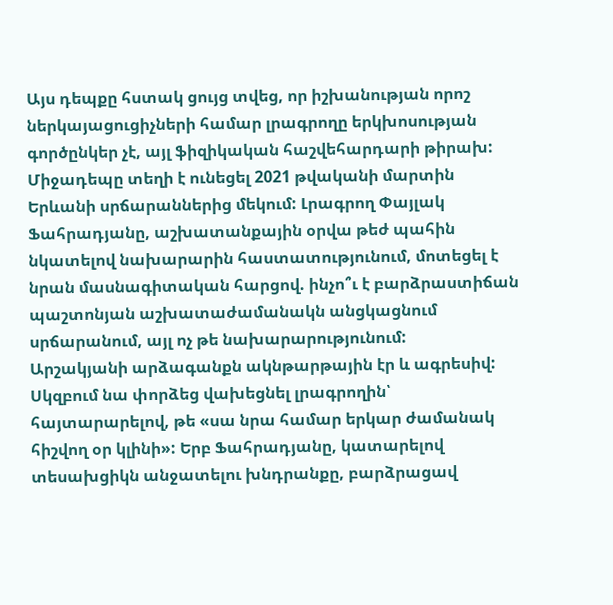Այս դեպքը հստակ ցույց տվեց, որ իշխանության որոշ ներկայացուցիչների համար լրագրողը երկխոսության գործընկեր չէ, այլ ֆիզիկական հաշվեհարդարի թիրախ:
Միջադեպը տեղի է ունեցել 2021 թվականի մարտին Երևանի սրճարաններից մեկում: Լրագրող Փայլակ Ֆահրադյանը, աշխատանքային օրվա թեժ պահին նկատելով նախարարին հաստատությունում, մոտեցել է նրան մասնագիտական հարցով. ինչո՞ւ է բարձրաստիճան պաշտոնյան աշխատաժամանակն անցկացնում սրճարանում, այլ ոչ թե նախարարությունում:
Արշակյանի արձագանքն ակնթարթային էր և ագրեսիվ: Սկզբում նա փորձեց վախեցնել լրագրողին՝ հայտարարելով, թե «սա նրա համար երկար ժամանակ հիշվող օր կլինի»: Երբ Ֆահրադյանը, կատարելով տեսախցիկն անջատելու խնդրանքը, բարձրացավ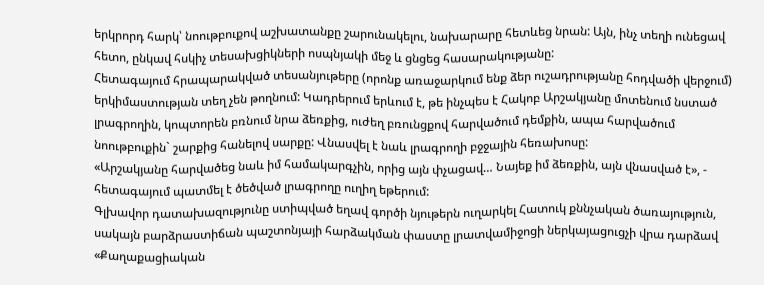երկրորդ հարկ՝ նոութբուքով աշխատանքը շարունակելու, նախարարը հետևեց նրան: Այն, ինչ տեղի ունեցավ հետո, ընկավ հսկիչ տեսախցիկների ոսպնյակի մեջ և ցնցեց հասարակությանը:
Հետագայում հրապարակված տեսանյութերը (որոնք առաջարկում ենք ձեր ուշադրությանը հոդվածի վերջում) երկիմաստության տեղ չեն թողնում: Կադրերում երևում է, թե ինչպես է Հակոբ Արշակյանը մոտենում նստած լրագրողին, կոպտորեն բռնում նրա ձեռքից, ուժեղ բռունցքով հարվածում դեմքին, ապա հարվածում նոութբուքին` շարքից հանելով սարքը: Վնասվել է նաև լրագրողի բջջային հեռախոսը:
«Արշակյանը հարվածեց նաև իմ համակարգչին, որից այն փչացավ… Նայեք իմ ձեռքին, այն վնասված է», - հետագայում պատմել է ծեծված լրագրողը ուղիղ եթերում:
Գլխավոր դատախազությունը ստիպված եղավ գործի նյութերն ուղարկել Հատուկ քննչական ծառայություն, սակայն բարձրաստիճան պաշտոնյայի հարձակման փաստը լրատվամիջոցի ներկայացուցչի վրա դարձավ «Քաղաքացիական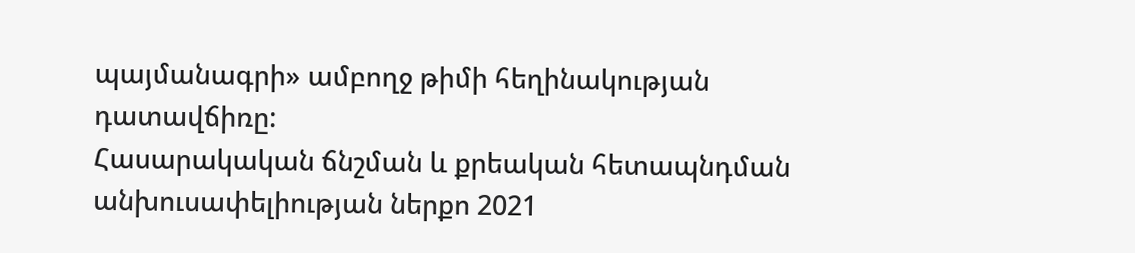պայմանագրի» ամբողջ թիմի հեղինակության դատավճիռը:
Հասարակական ճնշման և քրեական հետապնդման անխուսափելիության ներքո 2021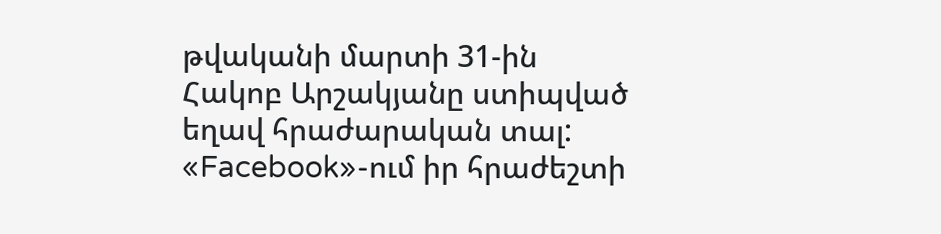թվականի մարտի 31-ին Հակոբ Արշակյանը ստիպված եղավ հրաժարական տալ: «Facebook»-ում իր հրաժեշտի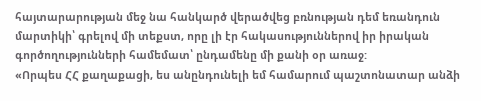հայտարարության մեջ նա հանկարծ վերածվեց բռնության դեմ եռանդուն մարտիկի՝ գրելով մի տեքստ, որը լի էր հակասություններով իր իրական գործողությունների համեմատ՝ ընդամենը մի քանի օր առաջ:
«Որպես ՀՀ քաղաքացի, ես անընդունելի եմ համարում պաշտոնատար անձի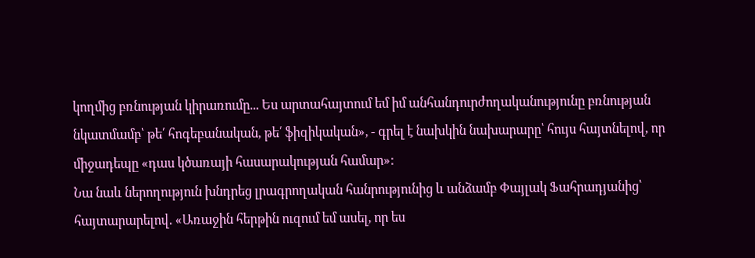կողմից բռնության կիրառումը... Ես արտահայտում եմ իմ անհանդուրժողականությունը բռնության նկատմամբ՝ թե՛ հոգեբանական, թե՛ ֆիզիկական», - գրել է նախկին նախարարը՝ հույս հայտնելով, որ միջադեպը «դաս կծառայի հասարակության համար»:
Նա նաև ներողություն խնդրեց լրագրողական հանրությունից և անձամբ Փայլակ Ֆահրադյանից՝ հայտարարելով. «Առաջին հերթին ուզում եմ ասել, որ ես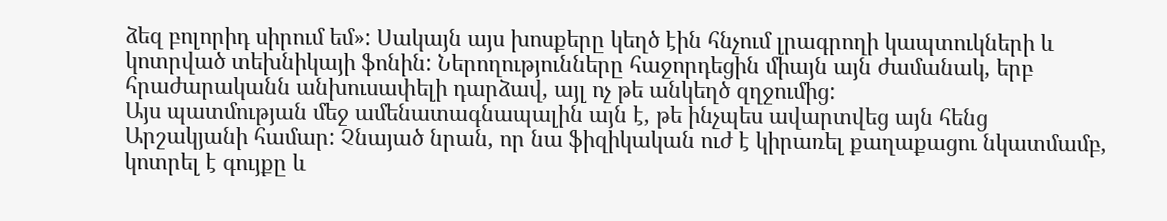ձեզ բոլորիդ սիրում եմ»: Սակայն այս խոսքերը կեղծ էին հնչում լրագրողի կապտուկների և կոտրված տեխնիկայի ֆոնին: Ներողությունները հաջորդեցին միայն այն ժամանակ, երբ հրաժարականն անխուսափելի դարձավ, այլ ոչ թե անկեղծ զղջումից:
Այս պատմության մեջ ամենատագնապալին այն է, թե ինչպես ավարտվեց այն հենց Արշակյանի համար: Չնայած նրան, որ նա ֆիզիկական ուժ է կիրառել քաղաքացու նկատմամբ, կոտրել է գույքը և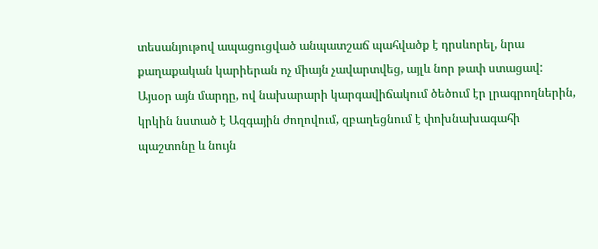տեսանյութով ապացուցված անպատշաճ պահվածք է դրսևորել, նրա քաղաքական կարիերան ոչ միայն չավարտվեց, այլև նոր թափ ստացավ: Այսօր այն մարդը, ով նախարարի կարգավիճակում ծեծում էր լրագրողներին, կրկին նստած է Ազգային ժողովում, զբաղեցնում է փոխնախագահի պաշտոնը և նույն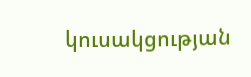կուսակցության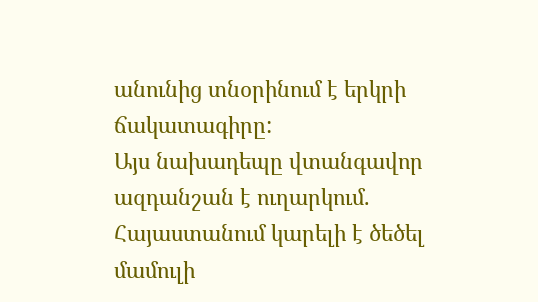անունից տնօրինում է երկրի ճակատագիրը:
Այս նախադեպը վտանգավոր ազդանշան է ուղարկում. Հայաստանում կարելի է ծեծել մամուլի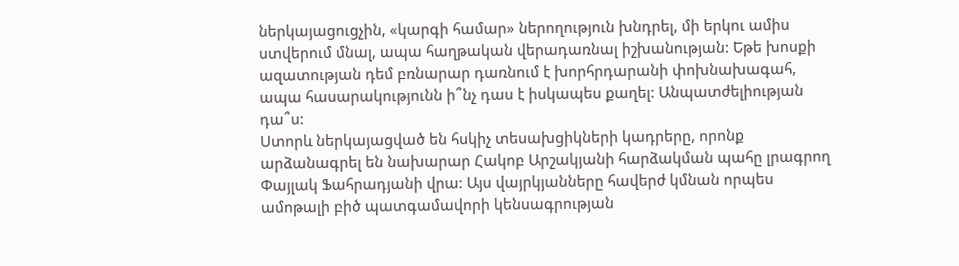ներկայացուցչին, «կարգի համար» ներողություն խնդրել, մի երկու ամիս ստվերում մնալ, ապա հաղթական վերադառնալ իշխանության: Եթե խոսքի ազատության դեմ բռնարար դառնում է խորհրդարանի փոխնախագահ, ապա հասարակությունն ի՞նչ դաս է իսկապես քաղել: Անպատժելիության դա՞ս:
Ստորև ներկայացված են հսկիչ տեսախցիկների կադրերը, որոնք արձանագրել են նախարար Հակոբ Արշակյանի հարձակման պահը լրագրող Փայլակ Ֆահրադյանի վրա: Այս վայրկյանները հավերժ կմնան որպես ամոթալի բիծ պատգամավորի կենսագրության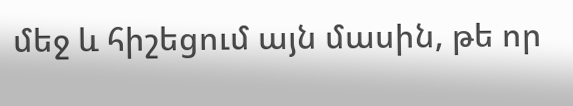մեջ և հիշեցում այն մասին, թե որ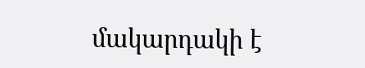մակարդակի է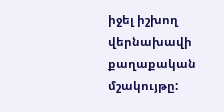իջել իշխող վերնախավի քաղաքական մշակույթը: